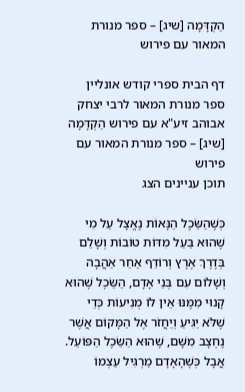הַקְדָּמָה [שיג] – ספר מנורת המאור עם פירוש

דף הבית ספרי קודש אונליין ספר מנורת המאור לרבי יצחק אבוהב זיע"א עם פירוש הַקְדָּמָה [שיג] – ספר מנורת המאור עם פירוש
תוכן עניינים הצג

כְּשֶׁהַשֵּׂכֶל הַנָּאוֹת נֶאֱצָל עַל מִי שֶׁהוּא בַּעַל מִדּוֹת טוֹבוֹת וְשָׁלֵם בְּדֶרֶךְ אֶרֶץ וְרוֹדֵף אַחַר אַהֲבָה וְשָׁלוֹם עִם בְּנֵי אָדָם, הַשֵּׂכֶל שֶׁהוּא קָנוּי מִמֶּנּוּ אֵין לוֹ מְנִיעוֹת כְּדֵי שֶׁלֹּא יַגִּיעַ וְיַחֲזֹר אֶל הַמָּקוֹם אֲשֶׁר נֶחְצָב מִשָּׁם, שֶׁהוּא הַשֵּׂכֶל הַפּוֹעֵל. אֲבָל כְּשֶׁהָאָדָם מַרְגִּיל עַצְמוֹ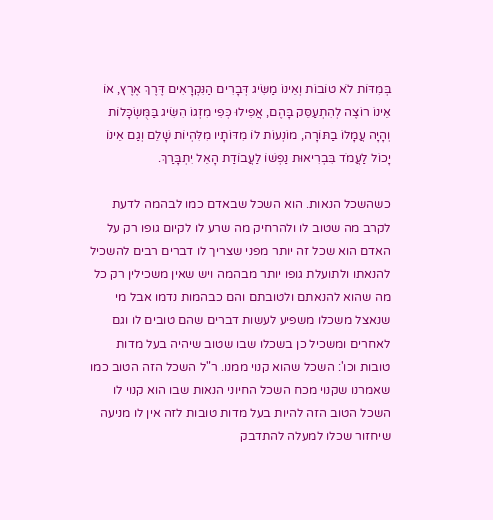בְּמִדּוֹת לֹא טוֹבוֹת וְאֵינוֹ מַשִּׂיג דְּבָרִים הַנִּקְרָאִים דֶּרֶךְ אֶרֶץ, אוֹ אֵינוֹ רוֹצֶה לְהִתְעַסֵּק בָּהֶם, אֲפִילוּ כְּפִי מִזְגוֹ הִשִּׂיג בַּמֻּשְׂכָּלוֹת וְהָיָה עֲמָלוֹ בַתּוֹרָה, מוֹנְעוֹת לוֹ מִדּוֹתָיו מִלִּהְיוֹת שָׁלֵם וְגַם אֵינוֹ יָכוֹל לַעֲמֹד בִּבְרִיאוּת נַפְשׁוֹ לַעֲבוֹדַת הָאֵל יִתְבָּרַךְ.

כשהשכל הנאות. הוא השכל שבאדם כמו לבהמה לדעת לקרב מה שטוב לו ולהרחיק מה שרע לו לקיום גופו רק על האדם הוא שכל זה יותר מפני שצריך לו דברים רבים להשכיל להנאתו ולתועלת גופו יותר מבהמה ויש שאין משכילין רק כל מה שהוא להנאתם ולטובתם והם כבהמות נדמו אבל מי שנאצל משכלו משפיע לעשות דברים שהם טובים לו וגם לאחרים ומשכיל כן בשכלו שבו שטוב שיהיה בעל מדות טובות וכו': השכל שהוא קנוי ממנו. ר"ל השכל הזה הטוב כמו שאמרנו שקנוי מכח השכל החיוני הנאות שבו הוא קנוי לו השכל הטוב הזה להיות בעל מדות טובות לזה אין לו מניעה שיחזור שכלו למעלה להתדבק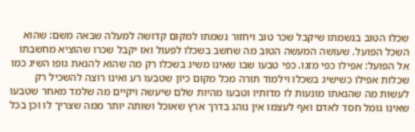שכלו הטוב בנשמתו שיקבל שכר טוב ויחזור נשמתו למקום קדושה למעלה שבאה משם: שהוא השכל הפועל. שעושה המעשה הטוב מה שחשב בשכלו לפעול ואז יקבל שכרו שהוציא מחשבתו אל הפועל: אפילו כפי מזגו. כפי טבעו שבו שאינו משיג בשכלו רק מה שהוא להנאת גופו השיג כמו שכלות אפילו כשישיג בשכלו וילמוד תורה מכל מקום כיון שטבעו רע ואינו רוצה להשכיל רק לעשות מה שהנאתו מונעות לו מדותיו וטבעו מהיות שלם שיעשה ויקיים מה שלמד מאחר שטבעו שאינו גומל חסד לאדם ואף לעצמו אין נוהג בדרך ארץ שאוכל ושותה יותר ממה שצריך לו וכן בכל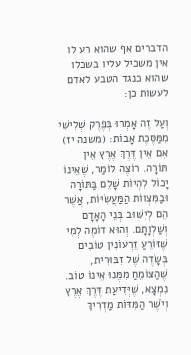הדברים אף שהוא רע לו אין משכיל עליו בשכלו שהוא כנגד הטבע לאדם לעשות כן:

וְעַל זֶה אָמְרוּ בְּפֶרֶק שְׁלִישִׁי מִמַּסֶּכֶת אָבוֹת: (משנה יז) אִם אֵין דֶּרֶךְ אֶרֶץ אֵין תּוֹרָה. רוֹצֶה לוֹמַר, שֶׁאֵינוֹ יָכוֹל לִהְיוֹת שָׁלֵם בַּתּוֹרָה וּבַמִּצְווֹת הַמַּעֲשִׂיּוֹת, אֲשֶׁר הֵם לְיִשּׁוּב בְּנֵי הָאָדָם וְשַׁלְוָתָם. וְהוּא דוֹמֶה לְמִי שֶׁזּוֹרֵעַ זֵרְעוֹנִין טוֹבִים בְּשָׂדֶה שֶׁל זִבּוּרִית, שֶׁהַצּוֹמֵחַ מִמֶּנוּ אֵינוֹ טוֹב. נִמְצָא, שֶׁיְּדִיעַת דֶּרֶךְ אֶרֶץ וְיֹשֶׁר הַמִּדּוֹת מַדְרִיךְ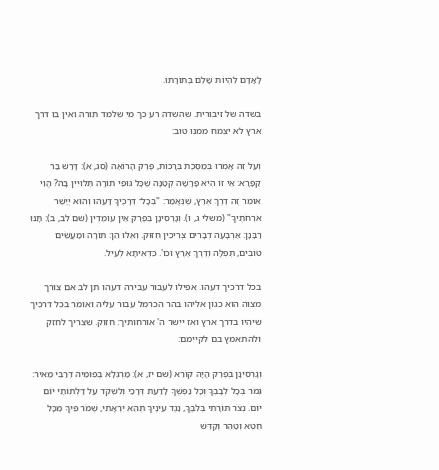לָאָדָם לִהְיוֹת שָׁלֵם בְּתוֹרָתוֹ.

בשדה של זיבורית. שהשדה רע כך מי שלמד תורה ואין בו דרך ארץ לא יצמח ממנו טוב:

וְעַל זֶה אָמְרוּ בְּמַסֶּכֶת בְּרָכוֹת, פֶּרֶק הָרוֹאֶה (סג, א): דָּרַשׁ בַּר קַפָּרָא: אֵי זוֹ הִיא פָּרָשָׁה קְטַנָּה שֶׁכָּל גּוּפֵי תוֹרָה תְּלוּיִין בָּהּ? הֱוֵי אוֹמֵר זֶה דֶרֶךְ אֶרֶץ, שֶׁנֶּאֱמַר: "בְּכָל־ דְּרָכֶיךָ דָעֵהוּ וְהוּא יְיַשֵּׁר אֹרְחֹתֶיךָ" (משלי ג, ו). וְגָרְסִינָן בְּפֶרֶק אֵין עוֹמְדִין (שם לב, ב): תָּנוּ רַבָּנָן: אַרְבָּעָה דְבָרִים צְרִיכִין חִזּוּק. וְאֵלּוּ הֵן: תּוֹרָה וּמַעֲשִׂים טוֹבִים, תְּפִלָּה וְדֶרֶךְ אֶרֶץ וכו'. כִּדְאִיתָא לְעֵיל.

בכל דרכיך דעהו. אפילו לעבור עבירה דעהו תן לב אם צורך מצוה הוא כגון אליהו בהר הכרמל עבור עליה ואומר בכל דרכיך שיהיו בדרך ארץ ואז יישר ה' אורחותיך: חזוק. שצריך לחזק ולהתאמץ בם לקיימם:

וְגָרְסִינָן בְּפֶרֶק הָיָה קוֹרֵא (שם יז, א): מַרְגְּלָא בְּפוּמֵיהּ דְּרַבִּי מֵאִיר: גְּמֹר בְּכָל לְבָבְךָ וְכָל נַפְשְׁךָ לָדַעַת דְּרָכַי וְלִשְׁקֹד עַל דַּלְתּוֹתַי יוֹם יוֹם. נְצֹר תּוֹרָתִי בְּלִבֶּךָ, נֶגֶד עֵינֶיךָ תְּהֵא יִרְאָתִי, שְׁמֹר פִּיךָ מִכָּל חֵטְא וְטַהֵר וְקַדֵּשׁ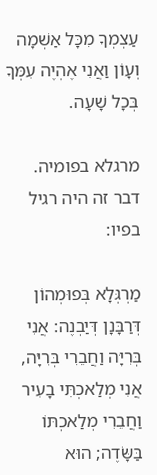עַצְמְךָ מִכָּל אַשְׁמָה וְעָוֹן וַאֲנִי אֶהְיֶה עִמְּךָ בְּכָל שָׁעָה.

מרגלא בפומיה. דבר זה היה רגיל בפיו:

מַרְגְּלָא בְּפוּמְהוֹן דְּרַבָּנָן דְּיַבְנֶה: אֲנִי בְּרִיָּה וַחֲבֵרִי בְּרִיָּה, אֲנִי מְלַאכְתִּי בָעִיר וַחֲבֵרִי מְלַאכְתּוֹ בַּשָּׂדֶה; הוּא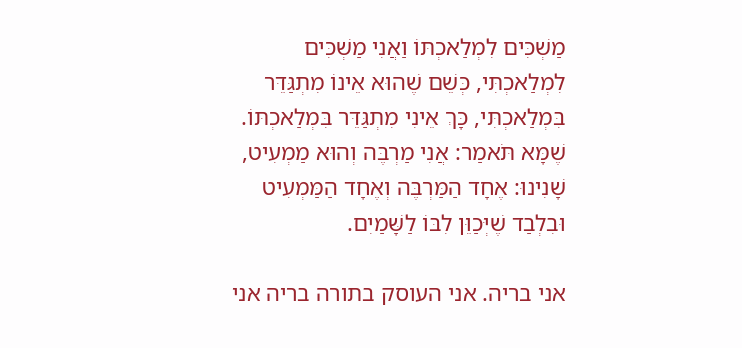מַשְׁכִּים לִמְלַאכְתּוֹ וַאֲנִי מַשְׁכִּים לִמְלַאכְתִּי, כְּשֵׁם שֶׁהוּא אֵינוֹ מִתְגַּדֵּר בִּמְלַאכְתִּי, כָּךְ אֵינִי מִתְגַּדֵּר בִּמְלַאכְתּוֹ. שֶׁמָּא תֹּאמַר: אֲנִי מַרְבֶּה וְהוּא מַמְעִיט, שָׁנִינוּ: אֶחָד הַמַּרְבֶּה וְאֶחָד הַמַּמְעִיט וּבִלְבַד שֶׁיְּכַוֵּן לִבּוֹ לַשָּׁמַיִם.

אני בריה. אני העוסק בתורה בריה אני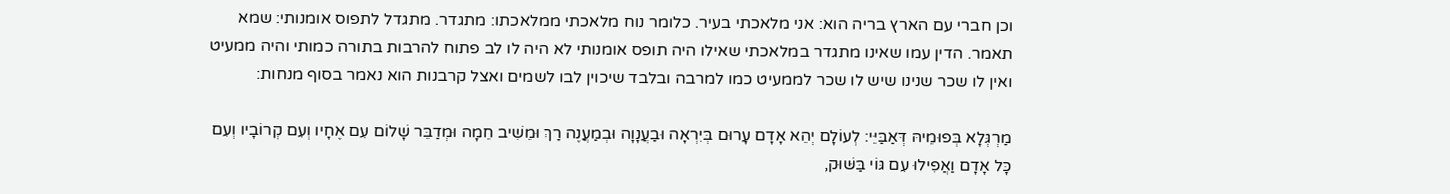וכן חברי עם הארץ בריה הוא: אני מלאכתי בעיר. כלומר נוח מלאכתי ממלאכתו: מתגדר. מתגדל לתפוס אומנותי: שמא תאמר. הדין עמו שאינו מתגדר במלאכתי שאילו היה תופס אומנותי לא היה לו לב פתוח להרבות בתורה כמותי והיה ממעיט ואין לו שכר שנינו שיש לו שכר לממעיט כמו למרבה ובלבד שיכוין לבו לשמים ואצל קרבנות הוא נאמר בסוף מנחות:

מַרְגְּלָא בְּפוּמֵיהּ דְּאַבַּיֵּי: לְעוֹלָם יְהֵא אָדָם עָרוּם בְּיִרְאָה וּבַעֲנָוָה וּבְמַעֲנֶה רַךְ וּמֵשִׁיב חֵמָה וּמְדַבֵּר שָׁלוֹם עִם אֶחָיו וְעִם קְרוֹבָיו וְעִם כָּל אָדָם וַאֲפִילוּ עִם גּוֹי בַּשּׁוּק,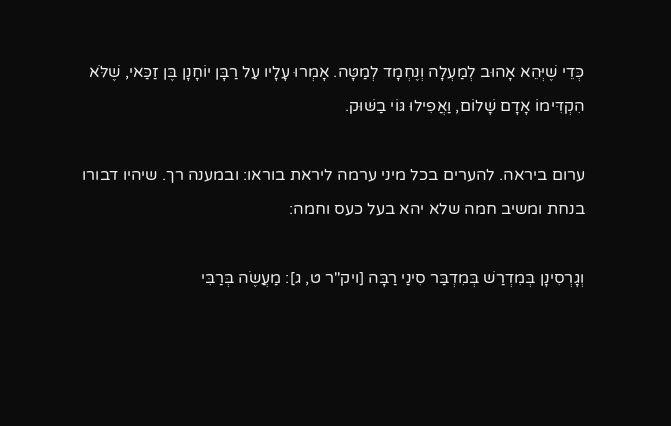כְּדֵי שֶׁיְּהֵא אָהוּב לְמַעְלָה וְנֶחְמָד לְמַטָּה. אָמְרוּ עָלָיו עַל רַבָּן יוֹחָנָן בֶּן זַכַּאי, שֶׁלֹּא הִקְדִּימוֹ אָדָם שָׁלוֹם, וַאֲפִילוּ גּוֹי בַשּׁוּק.

ערום ביראה. להערים בכל מיני ערמה ליראת בוראו: ובמענה רך. שיהיו דבורו בנחת ומשיב חמה שלא יהא בעל כעס וחמה:

וְגָרְסִינָן בְּמִדְרַשׁ בְּמִדְבַּר סִינַי רַבָּה [ויק"ר ט, ג]: מַעֲשֶׂה בְּרַבִּי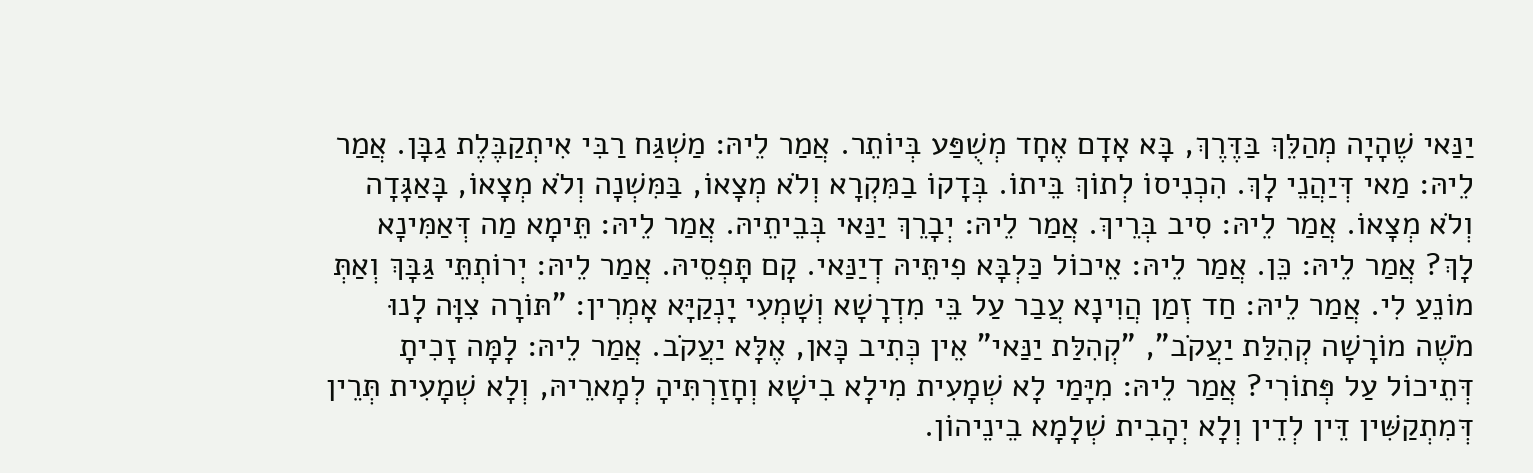יַנַּאי שֶׁהָיָה מְהַלֵּךְ בַּדֶּרֶךְ, בָּא אָדָם אֶחָד מְשֻׁפַּע בְּיוֹתֵר. אֲמַר לֵיהּ: מַשְׁגַּח רַבִּי אִיתְקַבֶּלֶת גַבָּן. אֲמַר לֵיהּ: מַאי דְּיַהֲנֵי לָךְ. הִכְנִיסוֹ לְתוֹךְ בֵּיתוֹ. בְּדָקוֹ בַמִּקְרָא וְלֹא מְצָאוֹ, בַּמִּשְׁנָה וְלֹא מְצָאוֹ, בָּאַגָּדָה וְלֹא מְצָאוֹ. אֲמַר לֵיהּ: סִיב בְּרֵיךְ. אֲמַר לֵיהּ: יְבָרֵךְ יַנַּאי בְּבֵיתֵיהּ. אֲמַר לֵיהּ: תֵּימָא מַה דְּאַמִּינָא לָךְ? אֲמַר לֵיהּ: כֵּן. אֲמַר לֵיהּ: אֵיכוֹל כַּלְבָּא פִיתֵּיהּ דְיַנַּאי. קָם תָּפְסֵיהּ. אֲמַר לֵיהּ: יְרוֹתְתֵּי גַּבָּךְ וְאַתְּ מוֹנֵעַ לִי. אֲמַר לֵיהּ: חַד זְמַן הֲוִינָא עֲבַר עַל בֵּי מִדְרָשָׁא וְשָׁמְעִי יָנְקַיָּא אָמְרִין: "תּוֹרָה צִוָּה לָנוּ מֹשֶׁה מוֹרָשָׁה קְהִלַּת יַעֲקֹב", "קְהִלַּת יַנַּאי" אֵין כְּתִיב כָּאן, אֶלָּא יַעֲקֹב. אֲמַר לֵיהּ: לָמָּה זָכִיתָ דְּתֵיכוֹל עַל פְּתוֹרִי? אֲמַר לֵיהּ: מִיָּמַי לָא שְׁמָעִית מִילָא בִישָׁא וְחָזַרְתִּיהָ לְמָארֵיהּ, וְלָא שְׁמָעִית תְּרֵין דְּמִתְקַשִּׁין דֵּין לְדֵין וְלָא יְהָבִית שְׁלָמָא בֵינֵיהוֹן.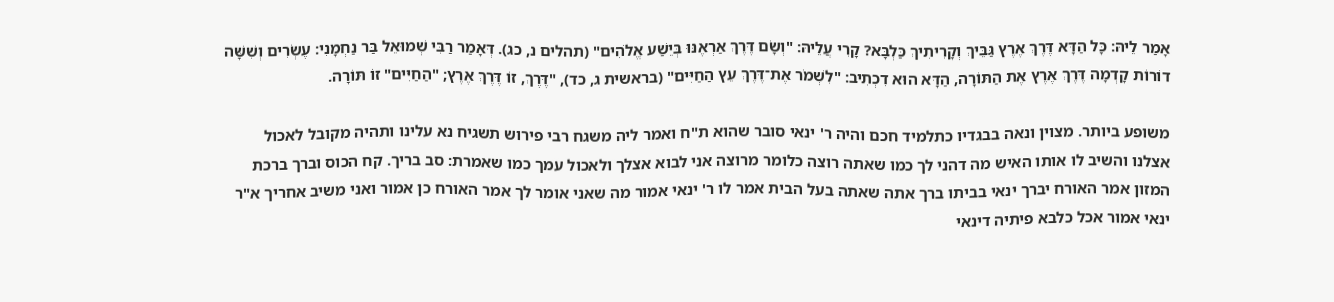אָמַר לֵיהּ: כָּל הַדָּא דֶּרֶךְ אֶרֶץ גַּבֵּיךְ וְקָרִיתִיךְ כַּלְבָּא? קָרִי עֲלֵיהּ: "וְשָׂם דֶּרֶךְ אַרְאֶנּוּ בְּיֵשַׁע אֱלֹהִים" (תהלים נ, כג). דְּאָמַר רַבִּי שְׁמוּאֵל בַּר נַחְמָנִי: עֶשְׂרִים וְשִׁשָּׁה דוֹרוֹת קָדְמָה דֶּרֶךְ אֶרֶץ אֶת הַתּוֹרָה, הַדָּא הוּא דִכְתִיב: "לִשְׁמֹר אֶת־דֶּרֶךְ עֵץ הַחַיִּים" (בראשית ג, כד), "דֶּרֶךְ, זוֹ דֶּרֶךְ אֶרֶץ; "הַחַיִּים" זוֹ תּוֹרָה.

משופע ביותר. מצוין ונאה בבגדיו כתלמיד חכם והיה ר' ינאי סובר שהוא ת"ח ואמר ליה משגח רבי פירוש תשגיח נא עלינו ותהיה מקובל לאכול אצלנו והשיב לו אותו האיש מה דהני לך כמו שאתה רוצה כלומר מרוצה אני לבוא אצלך ולאכול עמך כמו שאמרת: סב בריך. קח הכוס וברך ברכת המזון אמר האורח יברך ינאי בביתו ברך אתה שאתה בעל הבית אמר לו ר' ינאי אמור מה שאני אומר לך אמר האורח כן אמור ואני משיב אחריך א"ר ינאי אמור אכל כלבא פיתיה דינאי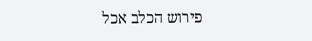פירוש הכלב אכל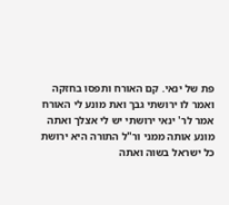פת של ינאי. קם האורח ותפסו בחזקה ואמר לו ירושתי גבך ואת מונע לי האורח אמר לר' ינאי ירושתי יש לי אצלך ואתה מונע אותה ממני ור"ל התורה היא ירושת כל ישראל בשוה ואתה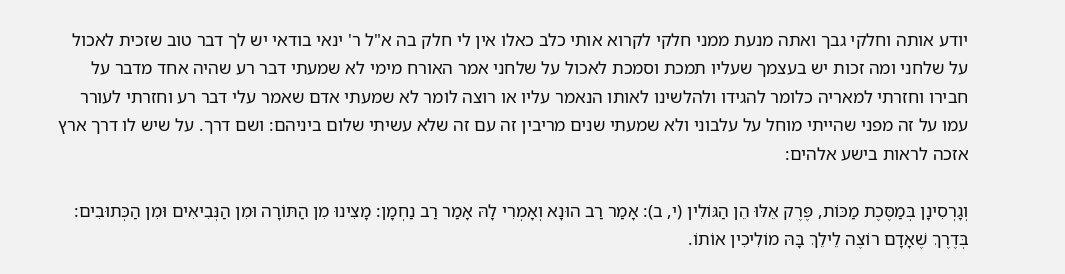יודע אותה וחלקי גבך ואתה מנעת ממני חלקי לקרוא אותי כלב כאלו אין לי חלק בה א"ל ר' ינאי בודאי יש לך דבר טוב שזכית לאכול על שלחני ומה זכות יש בעצמך שעליו תמכת וסמכת לאכול על שלחני אמר האורח מימי לא שמעתי דבר רע שהיה אחד מדבר על חבירו וחזרתי למאריה כלומר להגידו ולהלשינו לאותו הנאמר עליו או רוצה לומר לא שמעתי אדם שאמר עלי דבר רע וחזרתי לעורר עמו על זה מפני שהייתי מוחל על עלבוני ולא שמעתי שנים מריבין זה עם זה שלא עשיתי שלום ביניהם: ושם דרך. על שיש לו דרך ארץ אזכה לראות בישע אלהים:

וְגָרְסִינָן בְּמַסֶּכֶת מַכּוֹת, פֶּרֶק אֵלּוּ הֵן הַגּוֹלִין (י, ב): אָמַר רַב הוּנָא וְאָמְרִי לָהּ אָמַר רַב נַחְמָן: מָצִינוּ מִן הַתּוֹרָה וּמִן הַנְּבִיאִים וּמִן הַכְּתוּבִים: בְּדֶרֶךְ שֶׁאָדָם רוֹצֶה לֵילֵךְ בָּהּ מוֹלִיכִין אוֹתוֹ.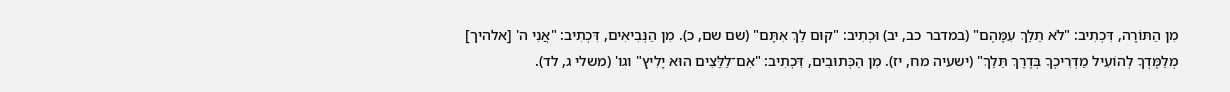מִן הַתּוֹרָה, דִּכְתִיב: "לֹא תֵלֵךְ עִמָּהֶם" (במדבר כב, יב) וּכְתִיב: "קוּם לֵךְ אִתָּם" (שם שם, כ). מִן הַנְּבִיאִים, דִּכְתִיב: "אֲנִי ה' [אלהיך] מְלַמֶּדְךָ לְהוֹעִיל מַדְרִיכְךָ בְּדֶרֶךְ תֵּלֵךְ" (ישעיה מח, יז). מִן הַכְּתוּבִים, דִּכְתִיב: "אִם־לַלֵּצִים הוּא יָלִיץ" וגו' (משלי ג, לד).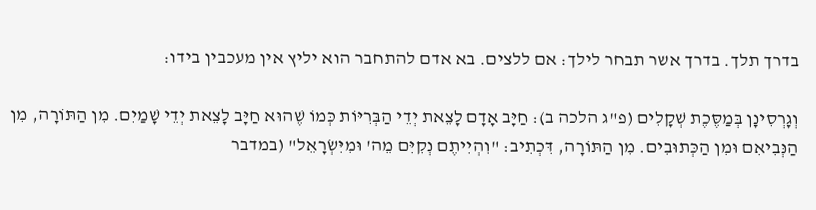בדרך תלך. בדרך אשר תבחר לילך: אם ללצים. בא אדם להתחבר הוא יליץ אין מעכבין בידו:

וְגָרְסִינָן בְּמַסֶּכֶת שְׁקָלִים (פ"ג הלכה ב): חַיָּב אָדָם לָצֵאת יְדֵי הַבְּרִיּוֹת כְּמוֹ שֶׁהוּא חַיָּב לָצֵאת יְדֵי שָׁמַיִם. מִן הַתּוֹרָה, מִן הַנְּבִיאִם וּמִן הַכְּתוּבִים. מִן הַתּוֹרָה, דִּכְתִיב: "וִהְיִיתֶם נְקִיִּם מֵה' וּמִיִּשְׂרָאֵל" (במדבר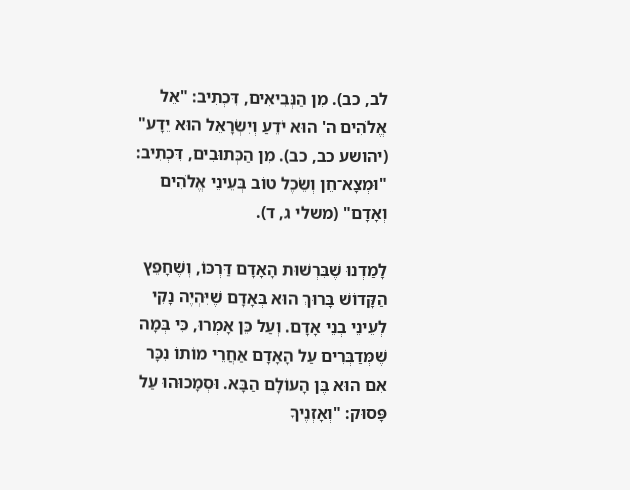לב, כב). מִן הַנְּבִיאִים, דִּכְתִיב: "אֵל אֱלֹהִים ה' הוּא יֹדֵעַ וְיִשְׂרָאֵל הוּא יֵדָע" (יהושע כב, כב). מִן הַכְּתוּבִים, דִּכְתִיב: "וּמְצָא־חֵן וְשֵׂכֶל טוֹב בְּעֵינֵי אֱלֹהִים וְאָדָם" (משלי ג, ד).

לָמַדְנוּ שֶׁבִּרְשׁוּת הָאָדָם דַּרְכּוֹ, וְשֶׁחָפֵץ הַקָּדוֹשׁ בָּרוּךְ הוּא בְּאָדָם שֶׁיִּהְיֶה נָקִי לְעֵינֵי בְנֵי אָדָם. וְעַל כֵּן אָמְרוּ, כִּי בְּמָה שֶׁמְּדַבְּרִים עַל הָאָדָם אַחֲרֵי מוֹתוֹ נִכָּר אִם הוּא בֶּן הָעוֹלָם הַבָּא. וּסְמָכוּהוּ עַל פָּסוּק: "וְאָזְנֶיךָ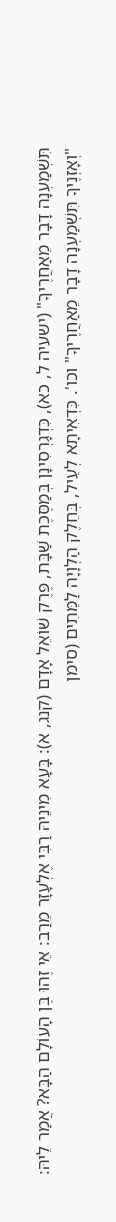תִּשְׁמַעְנָה דָבָר מֵאַחֲרֶיךָ" (ישעיה ל, כא), כִּדְגָרְסִינָן בְּמַסֶּכֶת שַׁבָּת, פֶּרֶק שׁוֹאֵל אָדָם (קנג, א): בָּעָא מִינֵיהּ רַבִּי אֶלְעָזָר מֵרַב: אֵי זֶהוּ בֶּן הָעוֹלָם הַבָּא? אֲמַר לֵיהּ: "וְאָזְנֶיךָ תִּשְׁמַעְנָה דָבָר מֵאַחֲרֶיךָ" וכו'. כִּדְאִיתָא לְעֵיל, בְּחֵלֶק הַלְוָיָה לַמֵּתִים (סימן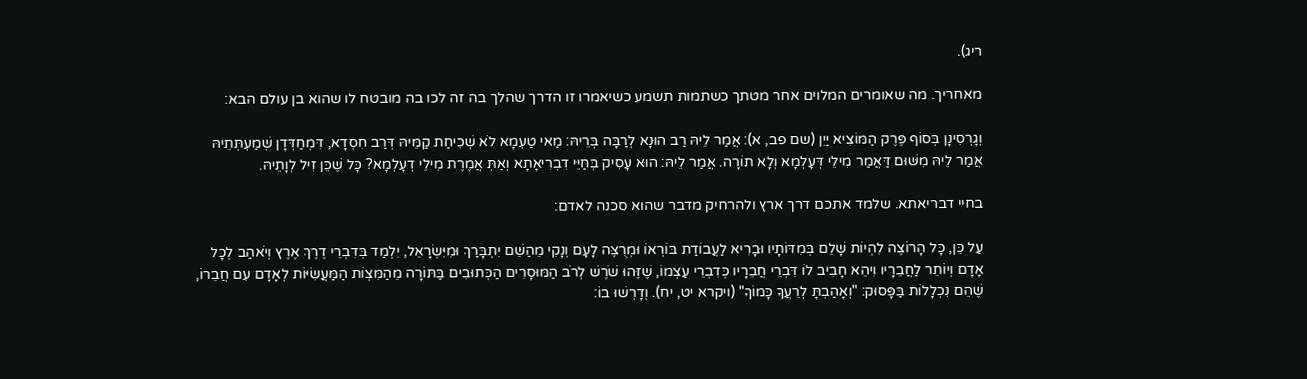ריג).

מאחריך. מה שאומרים המלוים אחר מטתך כשתמות תשמע כשיאמרו זו הדרך שהלך בה זה לכו בה מובטח לו שהוא בן עולם הבא:

וְגָרְסִינָן בְּסוֹף פֶּרֶק הַמּוֹצִיא יַיִן (שם פב, א): אֲמַר לֵיהּ רַב הוּנָא לְרַבָּה בְּרֵיהּ: מַאי טַעְמָא לֹא שְׁכִיחַת קַמֵּיהּ דְּרַב חִסְדָא, דִּמְחַדְּדָן שְׁמַעְתְּתֵיהּ אֲמַר לֵיהּ מִשּׁוּם דַּאֲמַר מִילֵי דְּעָלְמָא וְלָא תוֹרָה. אֲמַר לֵיהּ: הוּא עָסִיק בְּחַיֵּי דִבְרִיאָתָא וְאַתְּ אֲמֶרֶת מִילֵי דְעָלְמָא? כָּל שֶׁכֵּן זִיל לְוָתֵיהּ.

בחיי דבריאתא. שלמד אתכם דרך ארץ ולהרחיק מדבר שהוא סכנה לאדם:

עַל כֵּן, כָּל הָרוֹצֶה לִהְיוֹת שָׁלֵם בְּמִדּוֹתָיו וּבָרִיא לַעֲבוֹדַת בּוֹרְאוֹ וּמְרֻצֶּה לָעָם וְנָקִי מֵהַשֵּׁם יִתְבָּרַךְ וּמִיִּשְׂרָאֵל, יִלְמַד בְּדִבְרֵי דֶרֶךְ אֶרֶץ וְיֹאהַב לְכָל אָדָם וְיוֹתֵר לַחֲבֵרָיו וִיהֵא חָבִיב לוֹ דִּבְרֵי חֲבֵרָיו כְּדִבְרֵי עַצְמוֹ, שֶׁזֶּהוּ שֹׁרֶשׁ לְרֹב הַמּוּסָרִים הַכְּתוּבִים בַּתּוֹרָה מֵהַמִּצְוֹת הַמַּעֲשִׂיּוֹת לְאָדָם עִם חֲבֵרוֹ, שֶׁהֵם נִכְלָלוֹת בַּפָּסוּק: "וְאָהַבְתָּ לְרֵעֲךָ כָּמוֹךָ" (ויקרא יט, יח). וְדָרְשׁוּ בוֹ: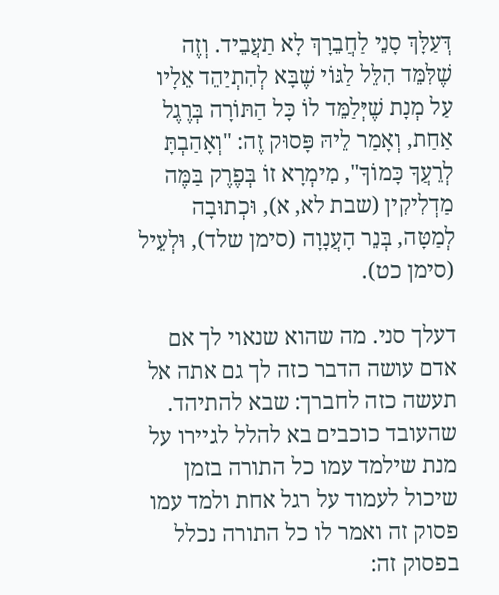דְּעַלָּךְ סָנֵי לַחֲבֵרָךְ לָא תַעֲבֵיד. וְזֶה שֶׁלִּמֵּד הִלֵּל לַגּוֹי שֶׁבָּא לְהִתְיַהֵד אֵלָיו עַל מְנָת שֶׁיְּלַמֵּד לוֹ כָּל הַתּוֹרָה בְּרֶגֶל אַחַת, וְאָמַר לֵיהּ פָּסוּק זֶה: "וְאָהַבְתָּ לְרֵעֲךָ כָּמוֹךָ", מִימְרָא זוֹ בְּפֶרֶק בַּמֶּה מַדְלִיקִין (שבת לא, א), וּכְתוּבָה לְמַטָּה, בְּנֵר הָעֲנָוָה (סימן שלד), וּלְעֵיל (סימן כט).

דעלך סני. מה שהוא שנאוי לך אם אדם עושה הדבר כזה לך גם אתה אל תעשה כזה לחברך: שבא להתיהד. שהעובד כוכבים בא להלל לגיירו על מנת שילמד עמו כל התורה בזמן שיכול לעמוד על רגל אחת ולמד עמו פסוק זה ואמר לו כל התורה נכלל בפסוק זה: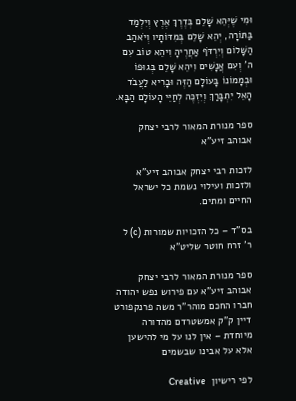וּמִי שֶׁיְּהֵא שָׁלֵם בְּדֶרֶךְ אֶרֶץ וְיִלְמַד בַּתּוֹרָה, יְהֵא שָׁלֵם בְּמִדּוֹתָיו וְיֹאהַב הַשָּׁלוֹם וְיִרְדֹּף אַחֲרֶיהָ וִיהֵא טוֹב עִם ה' וְעִם אֲנָשִׁים וִיהֵא שָׁלֵם בְּגוּפוֹ וּבְמָמוֹנוֹ בָּעוֹלָם הַזֶּה וּבָרִיא לַעֲבֹד הָאֵל יִתְבָּרַךְ וְיִזְכֶּה לְחַיֵּי הָעוֹלָם הַבָּא.

ספר מנורת המאור לרבי יצחק אבוהב זיע"א

לזכות רבי יצחק אבוהב זיע"א ולזכות ועילוי נשמת כל ישראל החיים ומתים.

בס"ד – כל הזכויות שמורות (c) ל ר' זרח חוטר שליט"א

ספר מנורת המאור לרבי יצחק אבוהב זיע"א עם פירוש נפש יהודה חברו החכם מוהר"ר משה פרנקפורט דיין ק"ק אמשטרדם מהדורה מיוחדת – אין לנו על מי להישען אלא על אבינו שבשמים

לפי רישיון  Creative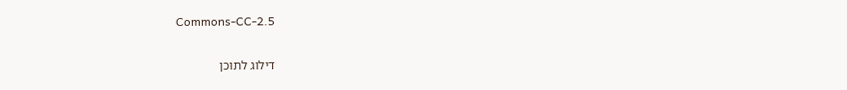Commons-CC-2.5

דילוג לתוכן